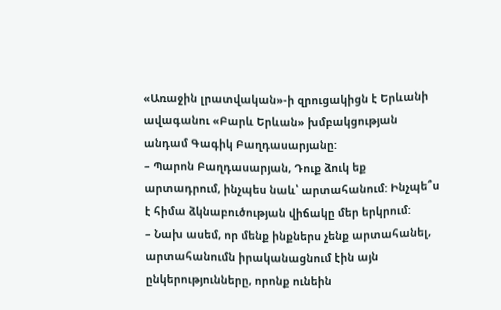«Առաջին լրատվական»-ի զրուցակիցն է Երևանի ավագանու «Բարև Երևան» խմբակցության անդամ Գագիկ Բաղդասարյանը:
– Պարոն Բաղդասարյան, Դուք ձուկ եք արտադրում, ինչպես նաև՝ արտահանում: Ինչպե՞ս է հիմա ձկնաբուծության վիճակը մեր երկրում:
– Նախ ասեմ, որ մենք ինքներս չենք արտահանել, արտահանումն իրականացնում էին այն ընկերությունները, որոնք ունեին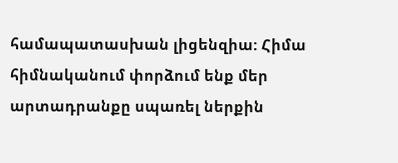համապատասխան լիցենզիա: Հիմա հիմնականում փորձում ենք մեր արտադրանքը սպառել ներքին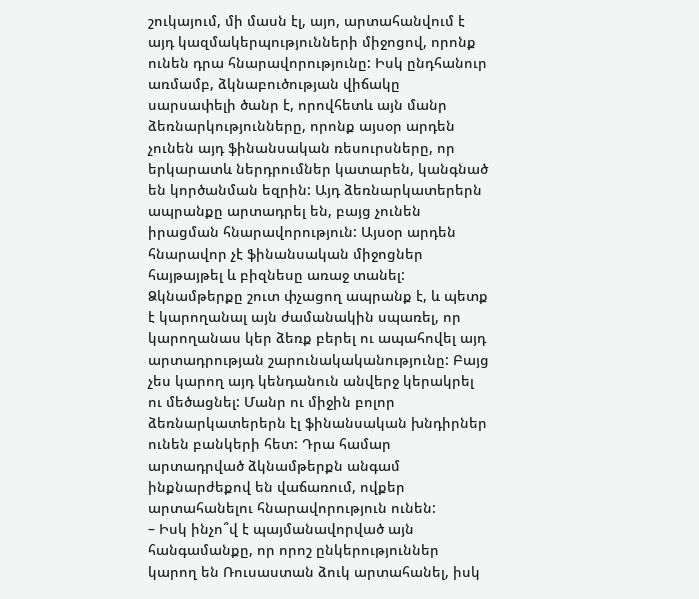շուկայում, մի մասն էլ, այո, արտահանվում է այդ կազմակերպությունների միջոցով, որոնք ունեն դրա հնարավորությունը: Իսկ ընդհանուր առմամբ, ձկնաբուծության վիճակը սարսափելի ծանր է, որովհետև այն մանր ձեռնարկությունները, որոնք այսօր արդեն չունեն այդ ֆինանսական ռեսուրսները, որ երկարատև ներդրումներ կատարեն, կանգնած են կործանման եզրին: Այդ ձեռնարկատերերն ապրանքը արտադրել են, բայց չունեն իրացման հնարավորություն: Այսօր արդեն հնարավոր չէ ֆինանսական միջոցներ հայթայթել և բիզնեսը առաջ տանել: Ձկնամթերքը շուտ փչացող ապրանք է, և պետք է կարողանալ այն ժամանակին սպառել, որ կարողանաս կեր ձեռք բերել ու ապահովել այդ արտադրության շարունակականությունը: Բայց չես կարող այդ կենդանուն անվերջ կերակրել ու մեծացնել: Մանր ու միջին բոլոր ձեռնարկատերերն էլ ֆինանսական խնդիրներ ունեն բանկերի հետ: Դրա համար արտադրված ձկնամթերքն անգամ ինքնարժեքով են վաճառում, ովքեր արտահանելու հնարավորություն ունեն:
– Իսկ ինչո՞վ է պայմանավորված այն հանգամանքը, որ որոշ ընկերություններ կարող են Ռուսաստան ձուկ արտահանել, իսկ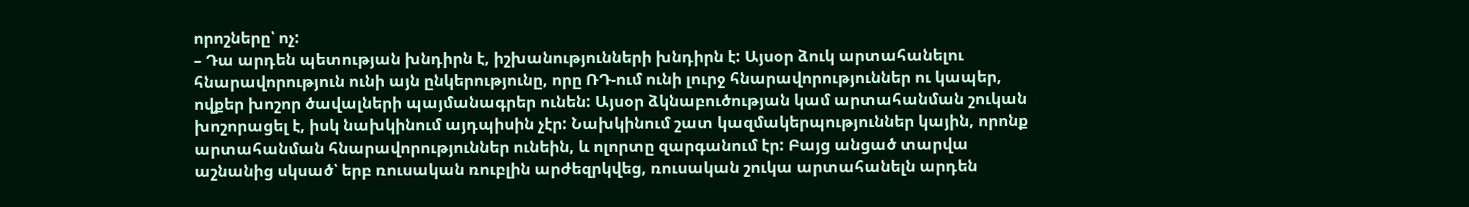որոշները՝ ոչ:
– Դա արդեն պետության խնդիրն է, իշխանությունների խնդիրն է: Այսօր ձուկ արտահանելու հնարավորություն ունի այն ընկերությունը, որը ՌԴ-ում ունի լուրջ հնարավորություններ ու կապեր, ովքեր խոշոր ծավալների պայմանագրեր ունեն: Այսօր ձկնաբուծության կամ արտահանման շուկան խոշորացել է, իսկ նախկինում այդպիսին չէր: Նախկինում շատ կազմակերպություններ կային, որոնք արտահանման հնարավորություններ ունեին, և ոլորտը զարգանում էր: Բայց անցած տարվա աշնանից սկսած՝ երբ ռուսական ռուբլին արժեզրկվեց, ռուսական շուկա արտահանելն արդեն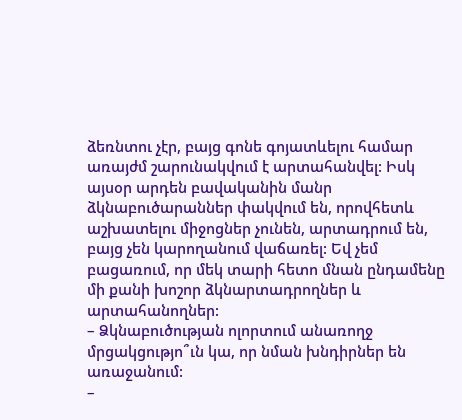ձեռնտու չէր, բայց գոնե գոյատևելու համար առայժմ շարունակվում է արտահանվել: Իսկ այսօր արդեն բավականին մանր ձկնաբուծարաններ փակվում են, որովհետև աշխատելու միջոցներ չունեն, արտադրում են, բայց չեն կարողանում վաճառել: Եվ չեմ բացառում, որ մեկ տարի հետո մնան ընդամենը մի քանի խոշոր ձկնարտադրողներ և արտահանողներ:
– Ձկնաբուծության ոլորտում անառողջ մրցակցությո՞ւն կա, որ նման խնդիրներ են առաջանում:
–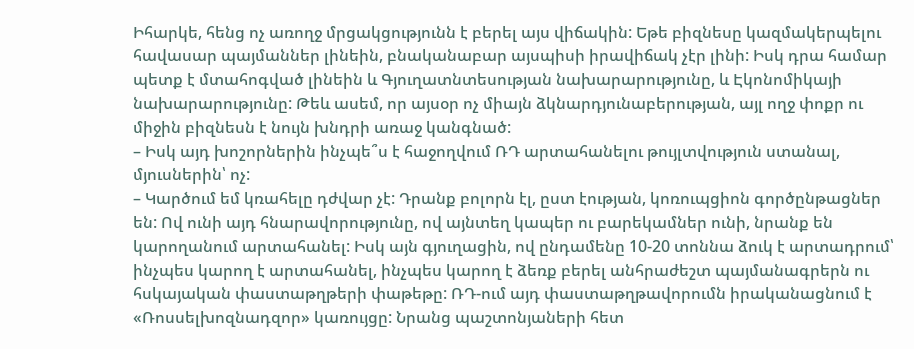Իհարկե, հենց ոչ առողջ մրցակցությունն է բերել այս վիճակին: Եթե բիզնեսը կազմակերպելու հավասար պայմաններ լինեին, բնականաբար այսպիսի իրավիճակ չէր լինի: Իսկ դրա համար պետք է մտահոգված լինեին և Գյուղատնտեսության նախարարությունը, և Էկոնոմիկայի նախարարությունը: Թեև ասեմ, որ այսօր ոչ միայն ձկնարդյունաբերության, այլ ողջ փոքր ու միջին բիզնեսն է նույն խնդրի առաջ կանգնած:
– Իսկ այդ խոշորներին ինչպե՞ս է հաջողվում ՌԴ արտահանելու թույլտվություն ստանալ, մյուսներին՝ ոչ:
– Կարծում եմ կռահելը դժվար չէ: Դրանք բոլորն էլ, ըստ էության, կոռուպցիոն գործընթացներ են: Ով ունի այդ հնարավորությունը, ով այնտեղ կապեր ու բարեկամներ ունի, նրանք են կարողանում արտահանել: Իսկ այն գյուղացին, ով ընդամենը 10-20 տոննա ձուկ է արտադրում՝ ինչպես կարող է արտահանել, ինչպես կարող է ձեռք բերել անհրաժեշտ պայմանագրերն ու հսկայական փաստաթղթերի փաթեթը: ՌԴ-ում այդ փաստաթղթավորումն իրականացնում է «Ռոսսելխոզնադզոր» կառույցը: Նրանց պաշտոնյաների հետ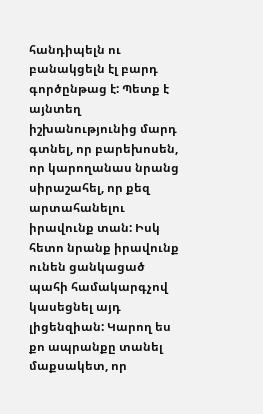հանդիպելն ու բանակցելն էլ բարդ գործընթաց է: Պետք է այնտեղ իշխանությունից մարդ գտնել, որ բարեխոսեն, որ կարողանաս նրանց սիրաշահել, որ քեզ արտահանելու իրավունք տան: Իսկ հետո նրանք իրավունք ունեն ցանկացած պահի համակարգչով կասեցնել այդ լիցենզիան: Կարող ես քո ապրանքը տանել մաքսակետ, որ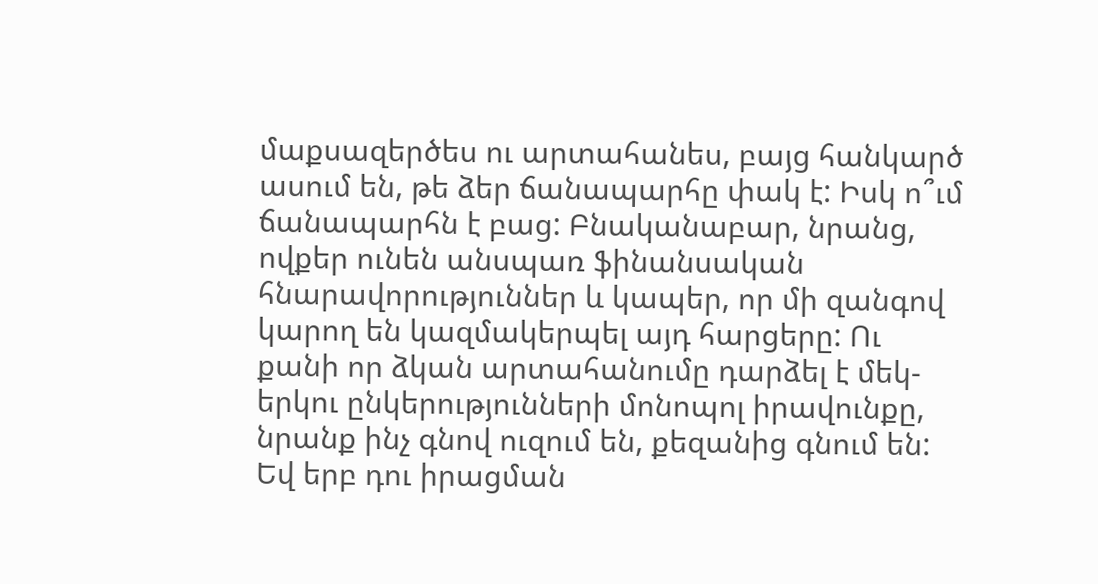մաքսազերծես ու արտահանես, բայց հանկարծ ասում են, թե ձեր ճանապարհը փակ է: Իսկ ո՞ւմ ճանապարհն է բաց: Բնականաբար, նրանց, ովքեր ունեն անսպառ ֆինանսական հնարավորություններ և կապեր, որ մի զանգով կարող են կազմակերպել այդ հարցերը: Ու քանի որ ձկան արտահանումը դարձել է մեկ-երկու ընկերությունների մոնոպոլ իրավունքը, նրանք ինչ գնով ուզում են, քեզանից գնում են: Եվ երբ դու իրացման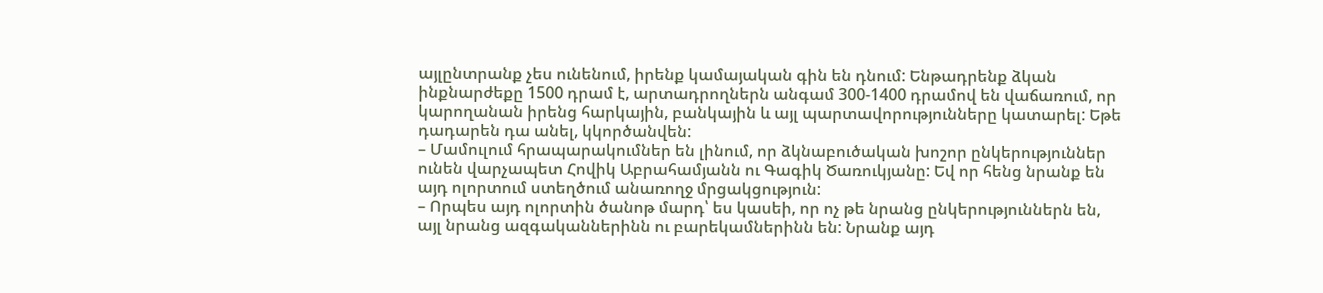այլընտրանք չես ունենում, իրենք կամայական գին են դնում: Ենթադրենք ձկան ինքնարժեքը 1500 դրամ է, արտադրողներն անգամ 300-1400 դրամով են վաճառում, որ կարողանան իրենց հարկային, բանկային և այլ պարտավորությունները կատարել: Եթե դադարեն դա անել, կկործանվեն:
– Մամուլում հրապարակումներ են լինում, որ ձկնաբուծական խոշոր ընկերություններ ունեն վարչապետ Հովիկ Աբրահամյանն ու Գագիկ Ծառուկյանը: Եվ որ հենց նրանք են այդ ոլորտում ստեղծում անառողջ մրցակցություն:
– Որպես այդ ոլորտին ծանոթ մարդ՝ ես կասեի, որ ոչ թե նրանց ընկերություններն են, այլ նրանց ազգականներինն ու բարեկամներինն են: Նրանք այդ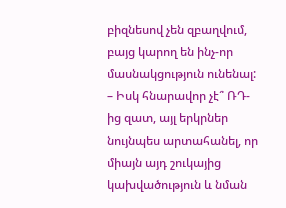բիզնեսով չեն զբաղվում, բայց կարող են ինչ-որ մասնակցություն ունենալ:
– Իսկ հնարավոր չէ՞ ՌԴ-ից զատ, այլ երկրներ նույնպես արտահանել, որ միայն այդ շուկայից կախվածություն և նման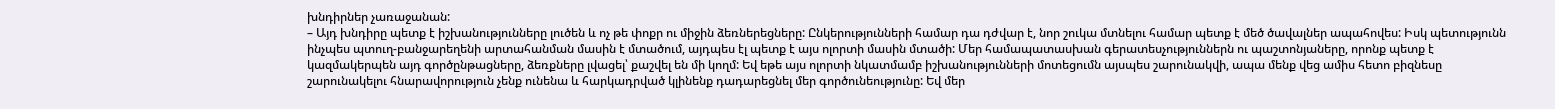խնդիրներ չառաջանան:
– Այդ խնդիրը պետք է իշխանությունները լուծեն և ոչ թե փոքր ու միջին ձեռներեցները: Ընկերությունների համար դա դժվար է, նոր շուկա մտնելու համար պետք է մեծ ծավալներ ապահովես: Իսկ պետությունն ինչպես պտուղ-բանջարեղենի արտահանման մասին է մտածում, այդպես էլ պետք է այս ոլորտի մասին մտածի: Մեր համապատասխան գերատեսչություններն ու պաշտոնյաները, որոնք պետք է կազմակերպեն այդ գործընթացները, ձեռքները լվացել՝ քաշվել են մի կողմ: Եվ եթե այս ոլորտի նկատմամբ իշխանությունների մոտեցումն այսպես շարունակվի, ապա մենք վեց ամիս հետո բիզնեսը շարունակելու հնարավորություն չենք ունենա և հարկադրված կլինենք դադարեցնել մեր գործունեությունը: Եվ մեր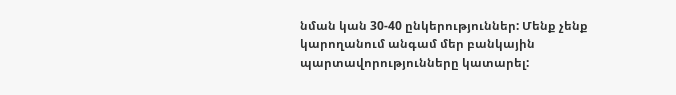նման կան 30-40 ընկերություններ: Մենք չենք կարողանում անգամ մեր բանկային պարտավորությունները կատարել: